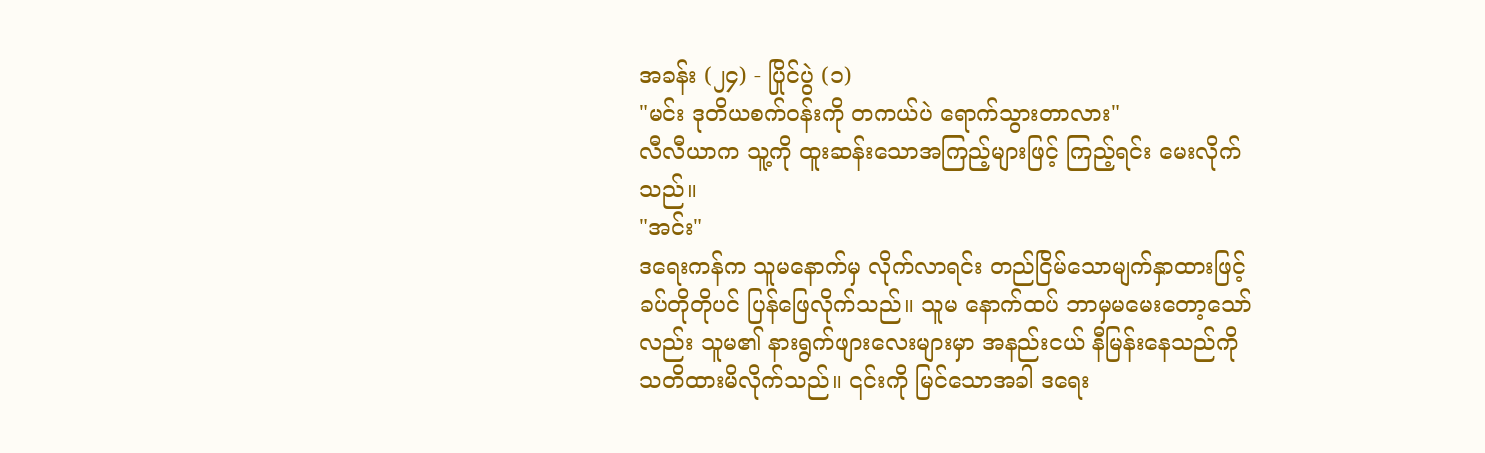အခန်း (၂၄) - ပြိုင်ပွဲ (၁)
"မင်း ဒုတိယစက်၀န်းကို တကယ်ပဲ ရောက်သွားတာလား"
လီလီယာက သူ့ကို ထူးဆန်းသောအကြည့်များဖြင့် ကြည့်ရင်း မေးလိုက်သည်။
"အင်း"
ဒရေးကန်က သူမနောက်မှ လိုက်လာရင်း တည်ငြိမ်သောမျက်နှာထားဖြင့် ခပ်တိုတိုပင် ပြန်ဖြေလိုက်သည်။ သူမ နောက်ထပ် ဘာမှမမေးတော့သော်လည်း သူမ၏ နားရွက်ဖျားလေးများမှာ အနည်းငယ် နီမြန်းနေသည်ကို သတိထားမိလိုက်သည်။ ၎င်းကို မြင်သောအခါ ဒရေး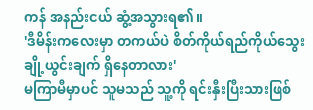ကန် အနည်းငယ် ဆွံ့အသွားရ၏။
'ဒီမိန်းကလေးမှာ တကယ်ပဲ စိတ်ကိုယ်ရည်ကိုယ်သွေး ချို့ယွင်းချက် ရှိနေတာလား'
မကြာမီမှာပင် သူမသည် သူ့ကို ရင်းနှီးပြီးသားဖြစ်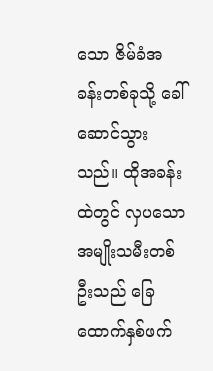သော ဇိမ်ခံအခန်းတစ်ခုသို့ ခေါ်ဆောင်သွားသည်။ ထိုအခန်းထဲတွင် လှပသော အမျိုးသမီးတစ်ဦးသည် ခြေထောက်နှစ်ဖက်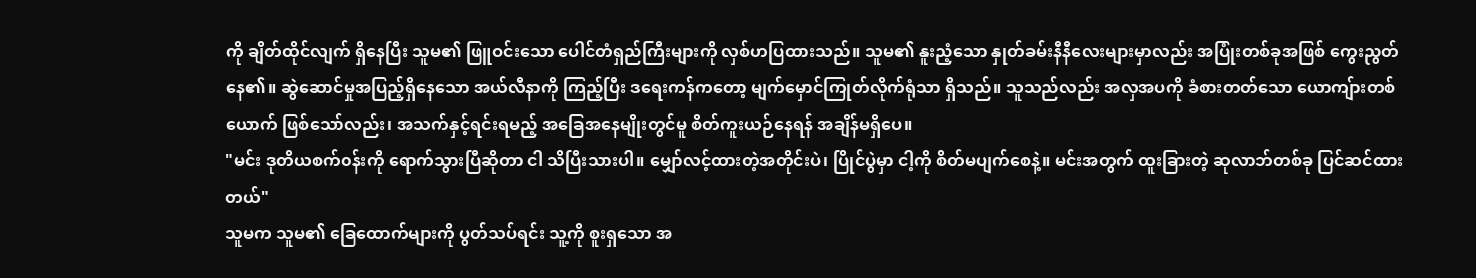ကို ချိတ်ထိုင်လျက် ရှိနေပြီး သူမ၏ ဖြူဝင်းသော ပေါင်တံရှည်ကြီးများကို လှစ်ဟပြထားသည်။ သူမ၏ နူးညံ့သော နှုတ်ခမ်းနီနီလေးများမှာလည်း အပြုံးတစ်ခုအဖြစ် ကွေးညွတ်နေ၏။ ဆွဲဆောင်မှုအပြည့်ရှိနေသော အယ်လီနာကို ကြည့်ပြီး ဒရေးကန်ကတော့ မျက်မှောင်ကြုတ်လိုက်ရုံသာ ရှိသည်။ သူသည်လည်း အလှအပကို ခံစားတတ်သော ယောကျ်ားတစ်ယောက် ဖြစ်သော်လည်း၊ အသက်နှင့်ရင်းရမည့် အခြေအနေမျိုးတွင်မူ စိတ်ကူးယဉ်နေရန် အချိန်မရှိပေ။
"မင်း ဒုတိယစက်၀န်းကို ရောက်သွားပြီဆိုတာ ငါ သိပြီးသားပါ။ မျှော်လင့်ထားတဲ့အတိုင်းပဲ၊ ပြိုင်ပွဲမှာ ငါ့ကို စိတ်မပျက်စေနဲ့။ မင်းအတွက် ထူးခြားတဲ့ ဆုလာဘ်တစ်ခု ပြင်ဆင်ထားတယ်"
သူမက သူမ၏ ခြေထောက်များကို ပွတ်သပ်ရင်း သူ့ကို စူးရှသော အ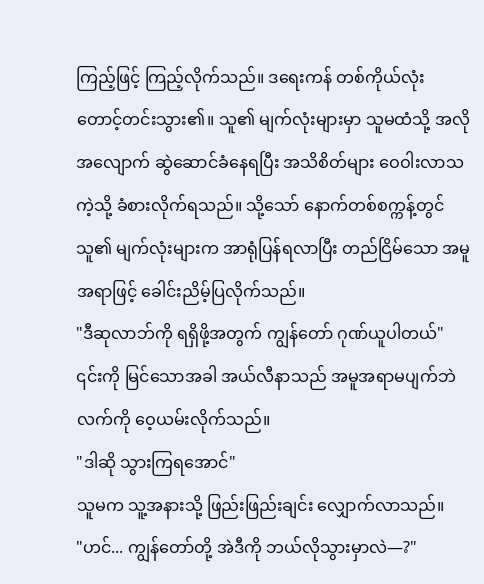ကြည့်ဖြင့် ကြည့်လိုက်သည်။ ဒရေးကန် တစ်ကိုယ်လုံး တောင့်တင်းသွား၏။ သူ၏ မျက်လုံးများမှာ သူမထံသို့ အလိုအလျောက် ဆွဲဆောင်ခံနေရပြီး အသိစိတ်များ ဝေဝါးလာသကဲ့သို့ ခံစားလိုက်ရသည်။ သို့သော် နောက်တစ်စက္ကန့်တွင် သူ၏ မျက်လုံးများက အာရုံပြန်ရလာပြီး တည်ငြိမ်သော အမူအရာဖြင့် ခေါင်းညိမ့်ပြလိုက်သည်။
"ဒီဆုလာဘ်ကို ရရှိဖို့အတွက် ကျွန်တော် ဂုဏ်ယူပါတယ်"
၎င်းကို မြင်သောအခါ အယ်လီနာသည် အမူအရာမပျက်ဘဲ လက်ကို ဝေ့ယမ်းလိုက်သည်။
"ဒါဆို သွားကြရအောင်"
သူမက သူ့အနားသို့ ဖြည်းဖြည်းချင်း လျှောက်လာသည်။
"ဟင်... ကျွန်တော်တို့ အဲဒီကို ဘယ်လိုသွားမှာလဲ—?"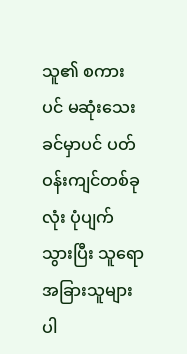သူ၏ စကားပင် မဆုံးသေးခင်မှာပင် ပတ်ဝန်းကျင်တစ်ခုလုံး ပုံပျက်သွားပြီး သူရော အခြားသူများပါ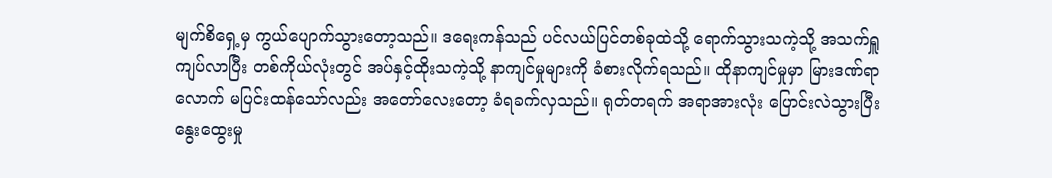မျက်စိရှေ့မှ ကွယ်ပျောက်သွားတော့သည်။ ဒရေးကန်သည် ပင်လယ်ပြင်တစ်ခုထဲသို့ ရောက်သွားသကဲ့သို့ အသက်ရှူကျပ်လာပြီး တစ်ကိုယ်လုံးတွင် အပ်နှင့်ထိုးသကဲ့သို့ နာကျင်မှုများကို ခံစားလိုက်ရသည်။ ထိုနာကျင်မှုမှာ မြားဒဏ်ရာလောက် မပြင်းထန်သော်လည်း အတော်လေးတော့ ခံရခက်လှသည်။ ရုတ်တရက် အရာအားလုံး ပြောင်းလဲသွားပြီး နွေးထွေးမှု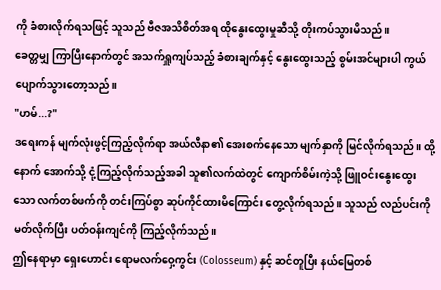ကို ခံစားလိုက်ရသဖြင့် သူသည် ဗီဇအသိစိတ်အရ ထိုနွေးထွေးမှုဆီသို့ တိုးကပ်သွားမိသည်။
ခေတ္တမျှ ကြာပြီးနောက်တွင် အသက်ရှူကျပ်သည့် ခံစားချက်နှင့် နွေးထွေးသည့် စွမ်းအင်များပါ ကွယ်ပျောက်သွားတော့သည်။
"ဟမ်...?"
ဒရေးကန် မျက်လုံးဖွင့်ကြည့်လိုက်ရာ အယ်လီနာ၏ အေးစက်နေသော မျက်နှာကို မြင်လိုက်ရသည်။ ထို့နောက် အောက်သို့ ငုံ့ကြည့်လိုက်သည့်အခါ သူ၏လက်ထဲတွင် ကျောက်စိမ်းကဲ့သို့ ဖြူဝင်းနွေးထွေးသော လက်တစ်ဖက်ကို တင်းကြပ်စွာ ဆုပ်ကိုင်ထားမိကြောင်း တွေ့လိုက်ရသည်။ သူသည် လည်ပင်းကို မတ်လိုက်ပြီး ပတ်ဝန်းကျင်ကို ကြည့်လိုက်သည်။
ဤနေရာမှာ ရှေးဟောင်း ရောမလက်ဝှေ့ကွင်း (Colosseum) နှင့် ဆင်တူပြီး နယ်မြေတစ်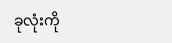ခုလုံးကို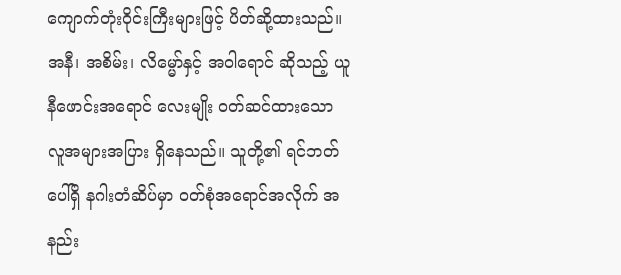ကျောက်တုံးဝိုင်းကြီးများဖြင့် ပိတ်ဆို့ထားသည်။ အနီ၊ အစိမ်း၊ လိမ္မော်နှင့် အဝါရောင် ဆိုသည့် ယူနီဖောင်းအရောင် လေးမျိုး ဝတ်ဆင်ထားသော လူအများအပြား ရှိနေသည်။ သူတို့၏ ရင်ဘတ်ပေါ်ရှိ နဂါးတံဆိပ်မှာ ဝတ်စုံအရောင်အလိုက် အနည်း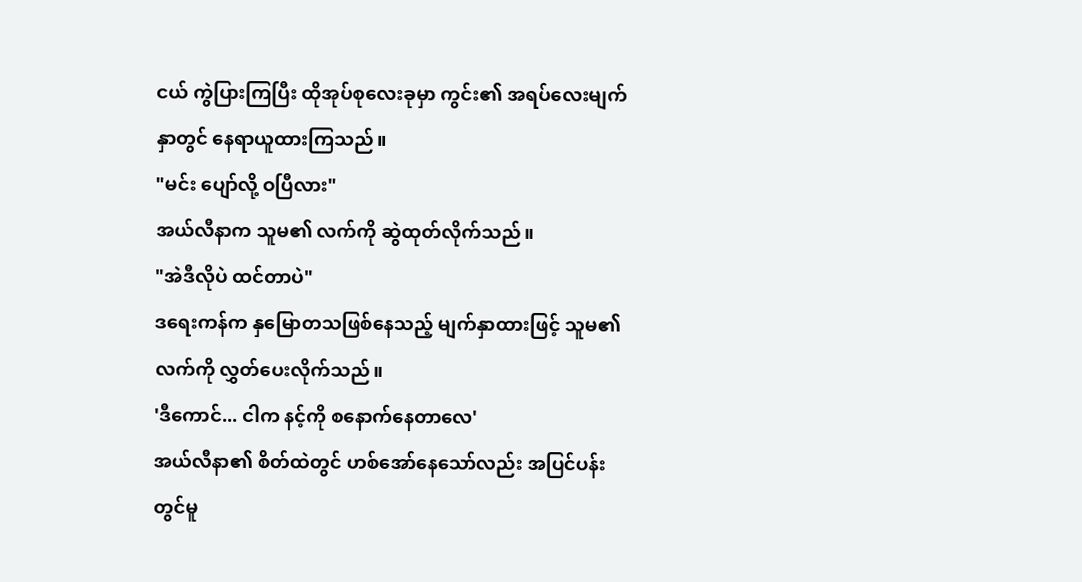ငယ် ကွဲပြားကြပြီး ထိုအုပ်စုလေးခုမှာ ကွင်း၏ အရပ်လေးမျက်နှာတွင် နေရာယူထားကြသည်။
"မင်း ပျော်လို့ ဝပြီလား"
အယ်လီနာက သူမ၏ လက်ကို ဆွဲထုတ်လိုက်သည်။
"အဲဒီလိုပဲ ထင်တာပဲ"
ဒရေးကန်က နှမြောတသဖြစ်နေသည့် မျက်နှာထားဖြင့် သူမ၏ လက်ကို လွှတ်ပေးလိုက်သည်။
'ဒီကောင်... ငါက နင့်ကို စနောက်နေတာလေ'
အယ်လီနာ၏ စိတ်ထဲတွင် ဟစ်အော်နေသော်လည်း အပြင်ပန်းတွင်မူ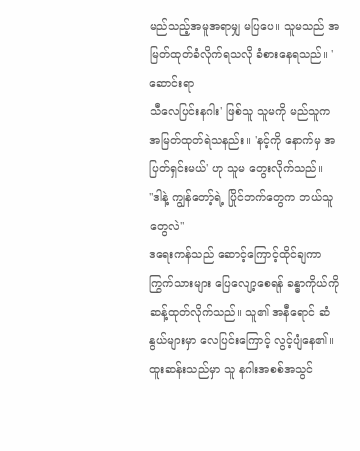မည်သည့်အမူအရာမျှ မပြပေ။ သူမသည် အမြတ်ထုတ်ခံလိုက်ရသလို ခံစားနေရသည်။ 'ဆောင်းရာ
သီလေပြင်းနဂါး' ဖြစ်သူ သူမကို မည်သူက အမြတ်ထုတ်ရဲသနည်း။ 'နင့်ကို နောက်မှ အပြတ်ရှင်းမယ်' ဟု သူမ တွေးလိုက်သည်။
"ဒါနဲ့ ကျွန်တော့်ရဲ့ ပြိုင်ဘက်တွေက ဘယ်သူတွေလဲ"
ဒရေးကန်သည် ဆောင့်ကြောင့်ထိုင်ချကာ ကြွက်သားများ ပြေလျော့စေရန် ခန္ဓာကိုယ်ကို ဆန့်ထုတ်လိုက်သည်။ သူ၏ အနီရောင် ဆံနွယ်များမှာ လေပြင်းကြောင့် လွင့်ပျံနေ၏။ ထူးဆန်းသည်မှာ သူ နဂါးအစစ်အသွင်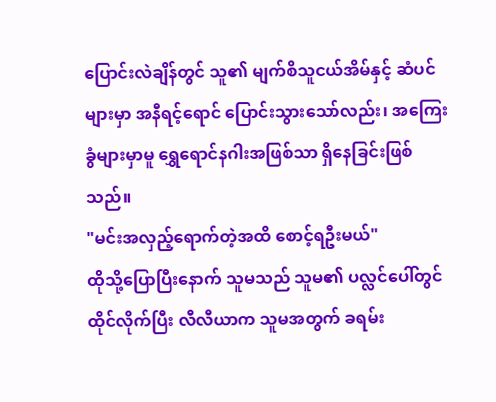ပြောင်းလဲချိန်တွင် သူ၏ မျက်စိသူငယ်အိမ်နှင့် ဆံပင်များမှာ အနီရင့်ရောင် ပြောင်းသွားသော်လည်း၊ အကြေးခွံများမှာမူ ရွှေရောင်နဂါးအဖြစ်သာ ရှိနေခြင်းဖြစ်သည်။
"မင်းအလှည့်ရောက်တဲ့အထိ စောင့်ရဦးမယ်"
ထိုသို့ပြောပြီးနောက် သူမသည် သူမ၏ ပလ္လင်ပေါ်တွင် ထိုင်လိုက်ပြီး လီလီယာက သူမအတွက် ခရမ်း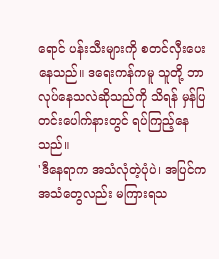ရောင် ပန်းသီးများကို စတင်လှီးပေးနေသည်။ ဒရေးကန်ကမူ သူတို့ ဘာလုပ်နေသလဲဆိုသည်ကို သိရန် မှန်ပြတင်းပေါက်နားတွင် ရပ်ကြည့်နေသည်။
'ဒီနေရာက အသံလုံတဲ့ပုံပဲ၊ အပြင်က အသံတွေလည်း မကြားရသ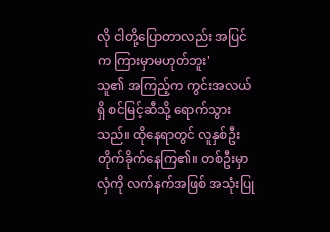လို ငါတို့ပြောတာလည်း အပြင်က ကြားမှာမဟုတ်ဘူး'
သူ၏ အကြည့်က ကွင်းအလယ်ရှိ စင်မြင့်ဆီသို့ ရောက်သွားသည်။ ထိုနေရာတွင် လူနှစ်ဦး တိုက်ခိုက်နေကြ၏။ တစ်ဦးမှာ လှံကို လက်နက်အဖြစ် အသုံးပြု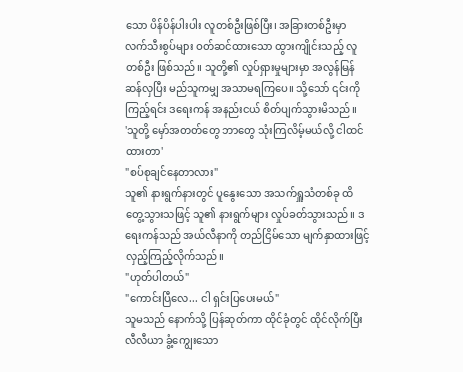သော ပိန်ပိန်ပါးပါး လူတစ်ဦးဖြစ်ပြီး၊ အခြားတစ်ဦးမှာ လက်သီးစွပ်များ ဝတ်ဆင်ထားသော ထွားကျိုင်းသည့် လူတစ်ဦး ဖြစ်သည်။ သူတို့၏ လှုပ်ရှားမှုများမှာ အလွန်မြန်ဆန်လှပြီး မည်သူကမျှ အသာမရကြပေ။ သို့သော် ၎င်းကို ကြည့်ရင်း ဒရေးကန် အနည်းငယ် စိတ်ပျက်သွားမိသည်။
'သူတို့ မှော်အတတ်တွေ ဘာတွေ သုံးကြလိမ့်မယ်လို့ ငါထင်ထားတာ'
"စပ်စုချင်နေတာလား"
သူ၏ နားရွက်နားတွင် ပူနွေးသော အသက်ရှူသံတစ်ခု ထိတွေ့သွားသဖြင့် သူ၏ နားရွက်များ လှုပ်ခတ်သွားသည်။ ဒရေးကန်သည် အယ်လီနာကို တည်ငြိမ်သော မျက်နှာထားဖြင့် လှည့်ကြည့်လိုက်သည်။
"ဟုတ်ပါတယ်"
"ကောင်းပြီလေ... ငါ ရှင်းပြပေးမယ်"
သူမသည် နောက်သို့ ပြန်ဆုတ်ကာ ထိုင်ခုံတွင် ထိုင်လိုက်ပြီး လီလီယာ ခွံ့ကျွေးသော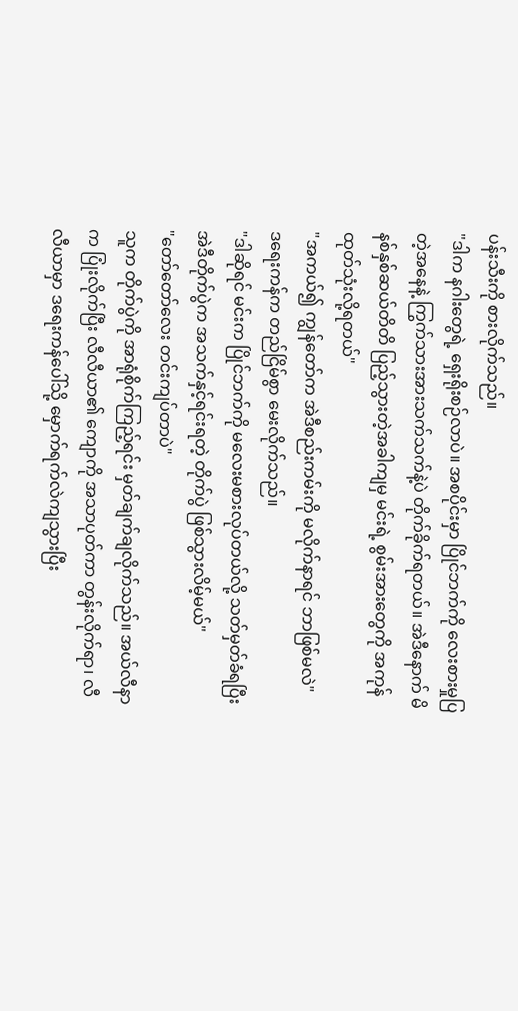ပန်းသီးကို စားလိုက်သည်။
"ဒါက နဂါးတွေရဲ့ ရှေးရိုးစဉ်လာပဲ။ အစပိုင်းမှာ ပြိုင်ဘက်ကို လေးစားမှုပြတဲ့အနေနဲ့ ကြွက်သားအားသက်သက်နဲ့ပဲ တိုက်ခိုက်ရတယ်။ အဲဒီနောက် မိနစ်နှစ်ဆယ်တိတိ ပြည့်သွားတဲ့အခါကျမှ မင်းရဲ့ စွမ်းအားတွေကို အကုန်ထုတ်သုံးလို့ရတယ်"
"အကယ်၍ ကျွန်တော်က အဲဒီစည်းကမ်းကို မလိုက်နာရင် ဘာဖြစ်မလဲ"
ဒရေးကန်က တည်ငြိမ်စွာ မေးလိုက်သည်။
"ဒါဆိုရင် မင်းက ပြိုင်ဘက်ကို မလေးမစားလုပ်တယ်လို့ သတ်မှတ်ခံရပြီး အဲဒီတိုက်ပွဲက အသက်နှင့်ရင်းရတဲ့ တိုက်ပွဲ ဖြစ်သွားလိမ့်မယ်"
"တော်တော်လေး တင်းကျပ်တာပဲ"
သူက တိုက်ပွဲကို အာရုံစိုက်ကြည့်ရင်း မှတ်ချက်ချလိုက်သည်။ အယ်လီနာက ပြုံးလိုက်ပြီး လီလီယာ၏ ကျောကို အသာပုတ်ကာ တွန်းလိုက်ရာ၊ လီလီယာမှာ ဒရေးကန်ပေါ်သို့ မှောက်ရက်လဲကျသွားပြီး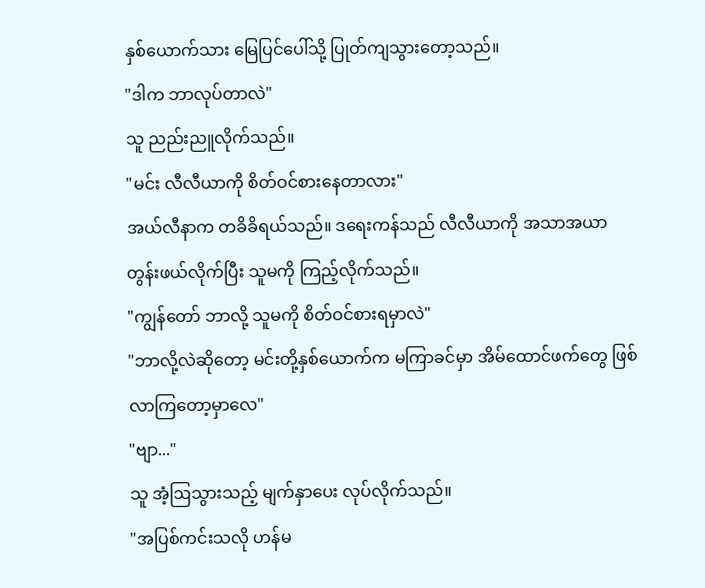နှစ်ယောက်သား မြေပြင်ပေါ်သို့ ပြုတ်ကျသွားတော့သည်။
"ဒါက ဘာလုပ်တာလဲ"
သူ ညည်းညူလိုက်သည်။
"မင်း လီလီယာကို စိတ်ဝင်စားနေတာလား"
အယ်လီနာက တခိခိရယ်သည်။ ဒရေးကန်သည် လီလီယာကို အသာအယာ တွန်းဖယ်လိုက်ပြီး သူမကို ကြည့်လိုက်သည်။
"ကျွန်တော် ဘာလို့ သူမကို စိတ်ဝင်စားရမှာလဲ"
"ဘာလို့လဲဆိုတော့ မင်းတို့နှစ်ယောက်က မကြာခင်မှာ အိမ်ထောင်ဖက်တွေ ဖြစ်လာကြတော့မှာလေ"
"ဗျာ..."
သူ အံ့ဩသွားသည့် မျက်နှာပေး လုပ်လိုက်သည်။
"အပြစ်ကင်းသလို ဟန်မ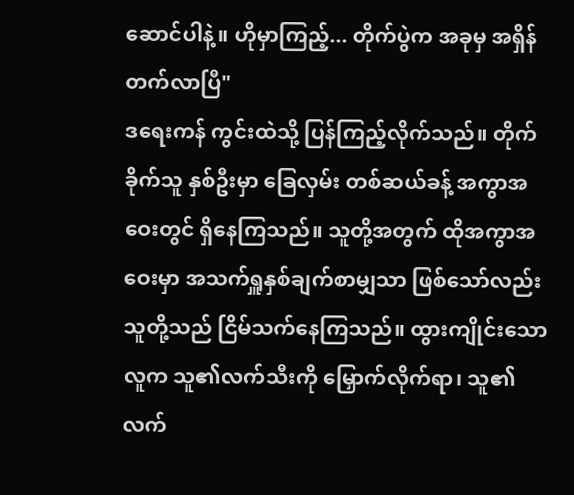ဆောင်ပါနဲ့။ ဟိုမှာကြည့်... တိုက်ပွဲက အခုမှ အရှိန်တက်လာပြီ"
ဒရေးကန် ကွင်းထဲသို့ ပြန်ကြည့်လိုက်သည်။ တိုက်ခိုက်သူ နှစ်ဦးမှာ ခြေလှမ်း တစ်ဆယ်ခန့် အကွာအဝေးတွင် ရှိနေကြသည်။ သူတို့အတွက် ထိုအကွာအဝေးမှာ အသက်ရှူနှစ်ချက်စာမျှသာ ဖြစ်သော်လည်း သူတို့သည် ငြိမ်သက်နေကြသည်။ ထွားကျိုင်းသော လူက သူ၏လက်သီးကို မြှောက်လိုက်ရာ၊ သူ၏ လက်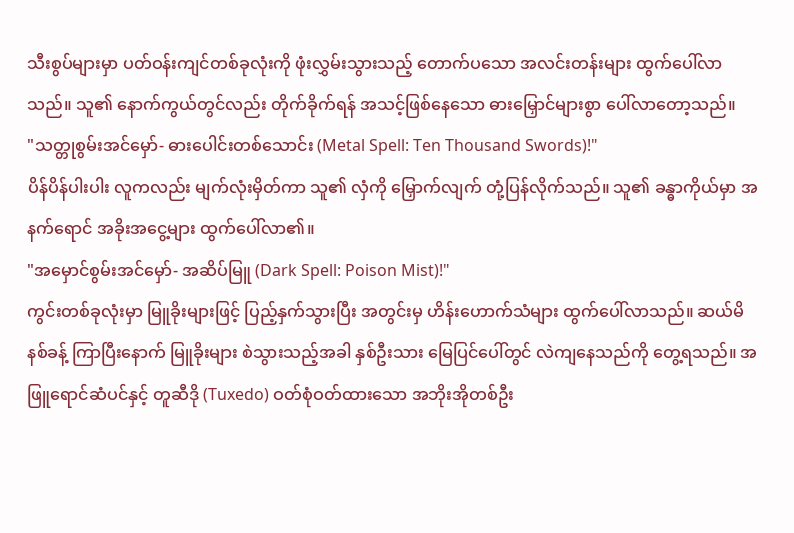သီးစွပ်များမှာ ပတ်ဝန်းကျင်တစ်ခုလုံးကို ဖုံးလွှမ်းသွားသည့် တောက်ပသော အလင်းတန်းများ ထွက်ပေါ်လာသည်။ သူ၏ နောက်ကွယ်တွင်လည်း တိုက်ခိုက်ရန် အသင့်ဖြစ်နေသော ဓားမြှောင်များစွာ ပေါ်လာတော့သည်။
"သတ္တုစွမ်းအင်မှော်- ဓားပေါင်းတစ်သောင်း (Metal Spell: Ten Thousand Swords)!"
ပိန်ပိန်ပါးပါး လူကလည်း မျက်လုံးမှိတ်ကာ သူ၏ လှံကို မြှောက်လျက် တုံ့ပြန်လိုက်သည်။ သူ၏ ခန္ဓာကိုယ်မှာ အနက်ရောင် အခိုးအငွေ့များ ထွက်ပေါ်လာ၏။
"အမှောင်စွမ်းအင်မှော်- အဆိပ်မြူ (Dark Spell: Poison Mist)!"
ကွင်းတစ်ခုလုံးမှာ မြူခိုးများဖြင့် ပြည့်နှက်သွားပြီး အတွင်းမှ ဟိန်းဟောက်သံများ ထွက်ပေါ်လာသည်။ ဆယ်မိနစ်ခန့် ကြာပြီးနောက် မြူခိုးများ စဲသွားသည့်အခါ နှစ်ဦးသား မြေပြင်ပေါ်တွင် လဲကျနေသည်ကို တွေ့ရသည်။ အဖြူရောင်ဆံပင်နှင့် တူဆီဒို (Tuxedo) ဝတ်စုံဝတ်ထားသော အဘိုးအိုတစ်ဦး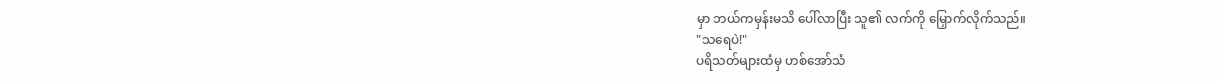မှာ ဘယ်ကမှန်းမသိ ပေါ်လာပြီး သူ၏ လက်ကို မြှောက်လိုက်သည်။
"သရေပဲ!"
ပရိသတ်များထံမှ ဟစ်အော်သံ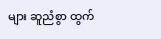များ ဆူညံစွာ ထွက်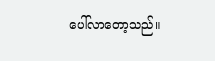ပေါ်လာတော့သည်။